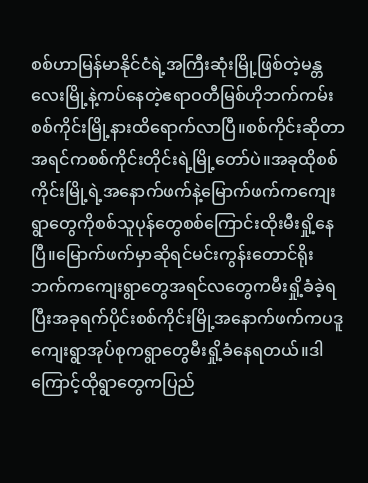စစ်ဟာမြန်မာနိုင်ငံရဲ့အကြီးဆုံးမြို့ဖြစ်တဲ့မန္တလေးမြို့နဲ့ကပ်နေတဲ့ဧရာဝတီမြစ်ဟိုဘက်ကမ်းစစ်ကိုင်းမြို့နားထိရောက်လာပြီ။စစ်ကိုင်းဆိုတာအရင်ကစစ်ကိုင်းတိုင်းရဲ့မြို့တော်ပဲ။အခုထိုစစ်ကိုင်းမြို့ရဲ့အနောက်ဖက်နဲ့မြောက်ဖက်ကကျေးရွာတွေကိုစစ်သူပုန်တွေစစ်ကြောင်းထိုးမီးရှို့နေပြီ။မြောက်ဖက်မှာဆိုရင်မင်းကွန်းတောင်ရိုးဘက်ကကျေးရွာတွေအရင်လတွေကမီးရှို့ခံခဲ့ရပြီးအခုရက်ပိုင်းစစ်ကိုင်းမြို့အနောက်ဖက်ကပဒူကျေးရွာအုပ်စုကရွာတွေမီးရှို့ခံနေရတယ်။ဒါကြောင့်ထိုရွာတွေကပြည်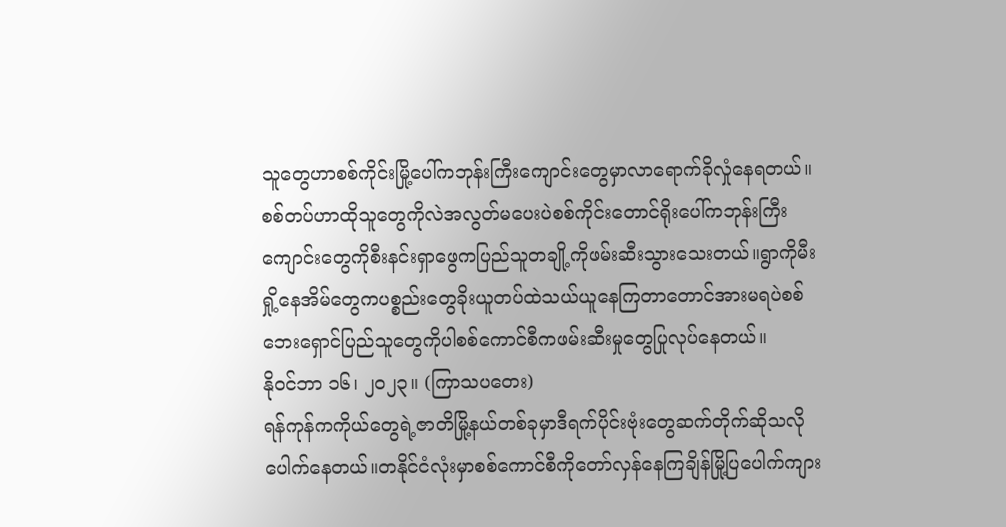သူတွေဟာစစ်ကိုင်းမြို့ပေါ်ကဘုန်းကြီးကျောင်းတွေမှာလာရောက်ခိုလှုံနေရတယ်။စစ်တပ်ဟာထိုသူတွေကိုလဲအလွတ်မပေးပဲစစ်ကိုင်းတောင်ရိုးပေါ်ကဘုန်းကြီးကျောင်းတွေကိုစီးနင်းရှာဖွေကပြည်သူတချို့ကိုဖမ်းဆီးသွားသေးတယ်။ရွာကိုမီးရှို့နေအိမ်တွေကပစ္စည်းတွေခိုးယူတပ်ထဲသယ်ယူနေကြတာတောင်အားမရပဲစစ်ဘေးရှောင်ပြည်သူတွေကိုပါစစ်ကောင်စီကဖမ်းဆီးမှုတွေပြုလုပ်နေတယ်။
နိုဝင်ဘာ ၁၆၊ ၂၀၂၃။ (ကြာသပတေး)
ရန်ကုန်ကကိုယ်တွေရဲ့ဇာတိမြို့နယ်တစ်ခုမှာဒီရက်ပိုင်းဗုံးတွေဆက်တိုက်ဆိုသလိုပေါက်နေတယ်။တနိုင်ငံလုံးမှာစစ်ကောင်စီကိုတော်လှန်နေကြချိန်မြို့ပြပေါက်ကျား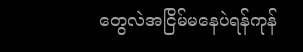တွေလဲအငြိမ်မနေပဲရန်ကုန်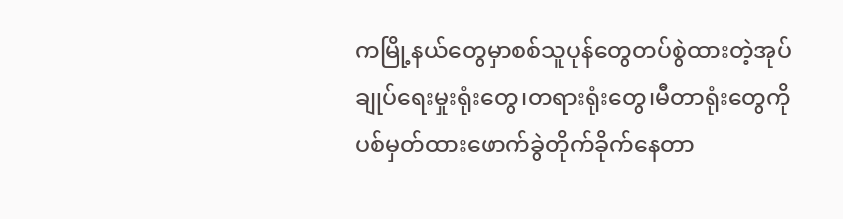ကမြို့နယ်တွေမှာစစ်သူပုန်တွေတပ်စွဲထားတဲ့အုပ်ချုပ်ရေးမှုးရုံးတွေ၊တရားရုံးတွေ၊မီတာရုံးတွေကိုပစ်မှတ်ထားဖောက်ခွဲတိုက်ခိုက်နေတာ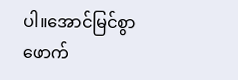ပါ။အောင်မြင်စွာဖောက်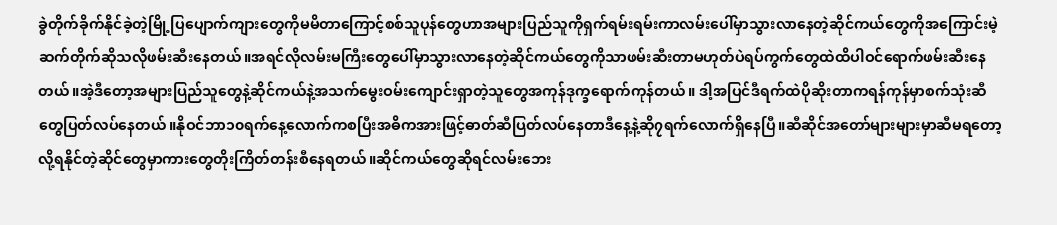ခွဲတိုက်ခိုက်နိုင်ခဲ့တဲ့မြို့ပြပျောက်ကျားတွေကိုမမိတာကြောင့်စစ်သူပုန်တွေဟာအများပြည်သူကိုရှက်ရမ်းရမ်းကာလမ်းပေါ်မှာသွားလာနေတဲ့ဆိုင်ကယ်တွေကိုအကြောင်းမဲ့ဆက်တိုက်ဆိုသလိုဖမ်းဆီးနေတယ်။အရင်လိုလမ်းမကြီးတွေပေါ်မှာသွားလာနေတဲ့ဆိုင်ကယ်တွေကိုသာဖမ်းဆီးတာမဟုတ်ပဲရပ်ကွက်တွေထဲထိပါဝင်ရောက်ဖမ်းဆီးနေတယ်။အဲ့ဒီတော့အများပြည်သူတွေနဲ့ဆိုင်ကယ်နဲ့အသက်မွေးဝမ်းကျောင်းရှာတဲ့သူတွေအကုန်ဒုက္ခရောက်ကုန်တယ်။ ဒါ့အပြင်ဒီရက်ထဲပိုဆိုးတာကရန်ကုန်မှာစက်သုံးဆီတွေပြတ်လပ်နေတယ်။နိုဝင်ဘာ၁၀ရက်နေ့လောက်ကစပြီးအဓိကအားဖြင့်ဓာတ်ဆီပြတ်လပ်နေတာဒီနေ့နဲ့ဆို၇ရက်လောက်ရှိနေပြီ။ဆီဆိုင်အတော်များများမှာဆီမရတော့လို့ရနိုင်တဲ့ဆိုင်တွေမှာကားတွေတိုးကြိတ်တန်းစီနေရတယ်။ဆိုင်ကယ်တွေဆိုရင်လမ်းဘေး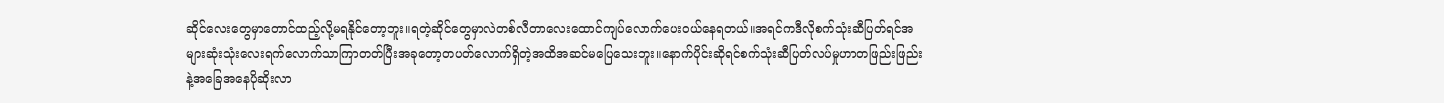ဆိုင်လေးတွေမှာတောင်ထည့်လို့မရနိုင်တော့ဘူး။ရတဲ့ဆိုင်တွေမှာလဲတစ်လီတာလေးထောင်ကျပ်လောက်ပေးဝယ်နေရတယ်။အရင်ကဒီလိုစက်သုံးဆီပြတ်ရင်အများဆုံးသုံးလေးရက်လောက်သာကြာတတ်ပြီးအခုတော့တပတ်လောက်ရှိတဲ့အထိအဆင်မပြေသေးဘူး။နောက်ပိုင်းဆိုရင်စက်သုံးဆီပြတ်လပ်မှုဟာတဖြည်းဖြည်းနဲ့အခြေအနေပိုဆိုးလာ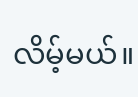လိမ့်မယ်။